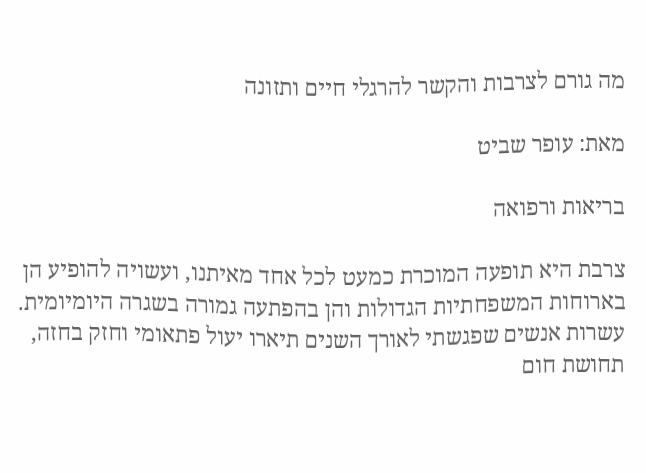מה גורם לצרבות והקשר להרגלי חיים ותזונה

מאת: עופר שביט

בריאות ורפואה

צרבת היא תופעה המוכרת כמעט לכל אחד מאיתנו, ועשויה להופיע הן בארוחות המשפחתיות הגדולות והן בהפתעה גמורה בשגרה היומיומית. עשרות אנשים שפגשתי לאורך השנים תיארו יעול פתאומי וחזק בחזה, תחושת חום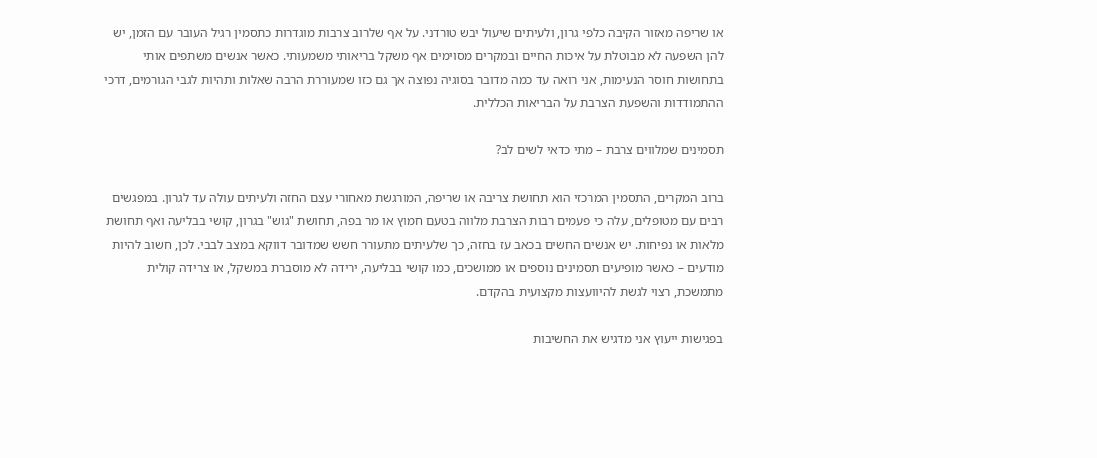או שריפה מאזור הקיבה כלפי גרון, ולעיתים שיעול יבש טורדני. על אף שלרוב צרבות מוגדרות כתסמין רגיל העובר עם הזמן, יש להן השפעה לא מבוטלת על איכות החיים ובמקרים מסוימים אף משקל בריאותי משמעותי. כאשר אנשים משתפים אותי בתחושות חוסר הנעימות, אני רואה עד כמה מדובר בסוגיה נפוצה אך גם כזו שמעוררת הרבה שאלות ותהיות לגבי הגורמים, דרכי ההתמודדות והשפעת הצרבת על הבריאות הכללית.

תסמינים שמלווים צרבת – מתי כדאי לשים לב?

ברוב המקרים, התסמין המרכזי הוא תחושת צריבה או שריפה, המורגשת מאחורי עצם החזה ולעיתים עולה עד לגרון. במפגשים רבים עם מטופלים, עלה כי פעמים רבות הצרבת מלווה בטעם חמוץ או מר בפה, תחושת "גוש" בגרון, קושי בבליעה ואף תחושת מלאות או נפיחות. יש אנשים החשים בכאב עז בחזה, כך שלעיתים מתעורר חשש שמדובר דווקא במצב לבבי. לכן, חשוב להיות מודעים – כאשר מופיעים תסמינים נוספים או ממושכים, כמו קושי בבליעה, ירידה לא מוסברת במשקל, או צרידה קולית מתמשכת, רצוי לגשת להיוועצות מקצועית בהקדם.

בפגישות ייעוץ אני מדגיש את החשיבות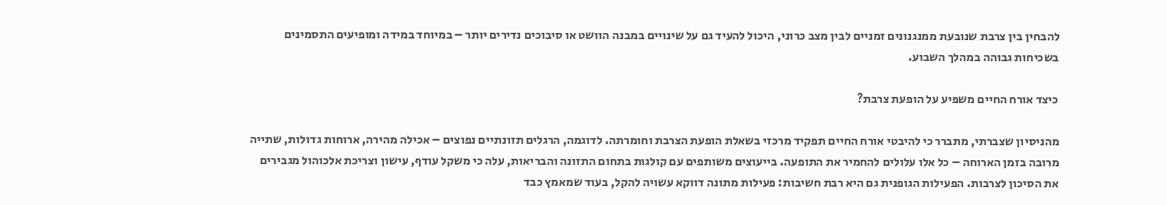להבחין בין צרבת שנובעת ממנגנונים זמניים לבין מצב כרוני, היכול להעיד גם על שינויים במבנה הוושט או סיבוכים נדירים יותר – במיוחד במידה ומופיעים התסמינים בשכיחות גבוהה במהלך השבוע.

כיצד אורח החיים משפיע על הופעת צרבת?

מהניסיון שצברתי, מתברר כי להיבטי אורח החיים תפקיד מרכזי בשאלת הופעת הצרבת וחומרתה. לדוגמה, הרגלים תזונתיים נפוצים – אכילה מהירה, ארוחות גדולות, שתייה מרובה בזמן הארוחה – כל אלו עלולים להחמיר את התופעה. בייעוצים משותפים עם קולגות בתחום התזונה והבריאות, עלה כי משקל עודף, עישון וצריכת אלכוהול מגבירים את הסיכון לצרבות. הפעילות הגופנית גם היא רבת חשיבות: פעילות מתונה דווקא עשויה להקל, בעוד שמאמץ כבד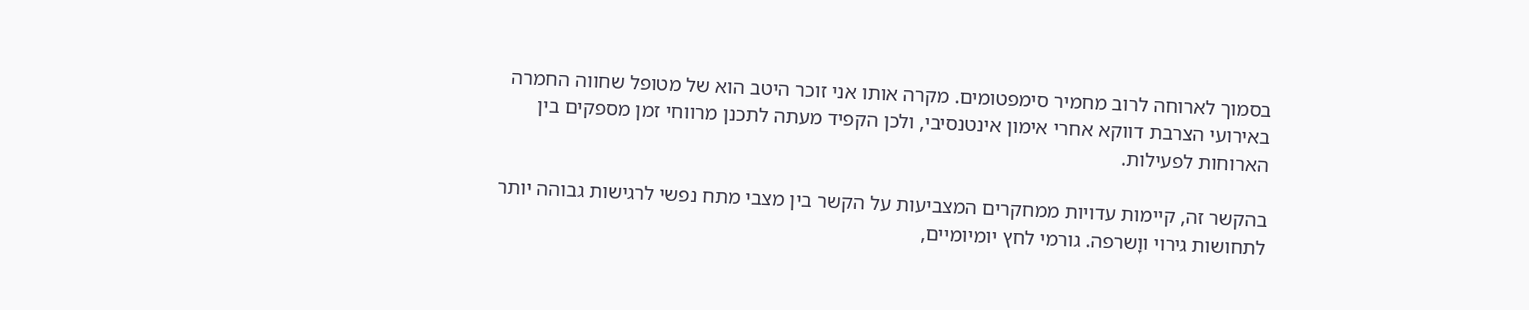בסמוך לארוחה לרוב מחמיר סימפטומים. מקרה אותו אני זוכר היטב הוא של מטופל שחווה החמרה באירועי הצרבת דווקא אחרי אימון אינטנסיבי, ולכן הקפיד מעתה לתכנן מרווחי זמן מספקים בין הארוחות לפעילות.

בהקשר זה, קיימות עדויות ממחקרים המצביעות על הקשר בין מצבי מתח נפשי לרגישות גבוהה יותר לתחושות גירוי ווָשרפה. גורמי לחץ יומיומיים,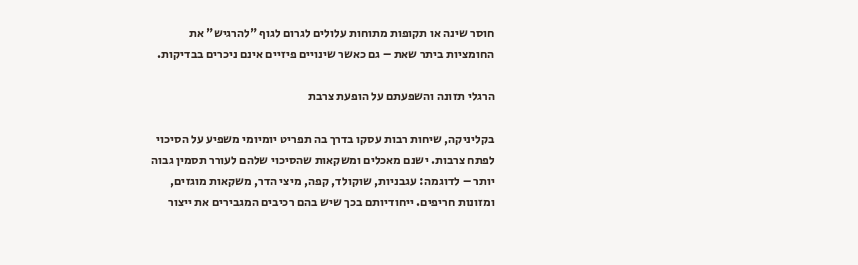חוסר שינה או תקופות מתוחות עלולים לגרום לגוף "להרגיש" את החומציות ביתר שאת – גם כאשר שינויים פיזיים אינם ניכרים בבדיקות.

הרגלי תזונה והשפעתם על הופעת צרבת

בקליניקה, שיחות רבות עסקו בדרך בה תפריט יומיומי משפיע על הסיכוי לפתח צרבות. ישנם מאכלים ומשקאות שהסיכוי שלהם לעורר תסמין גבוה יותר – לדוגמה: עגבניות, שוקולד, קפה, מיצי הדר, משקאות מוגזים, ומזונות חריפים. ייחודיותם בכך שיש בהם רכיבים המגבירים את ייצור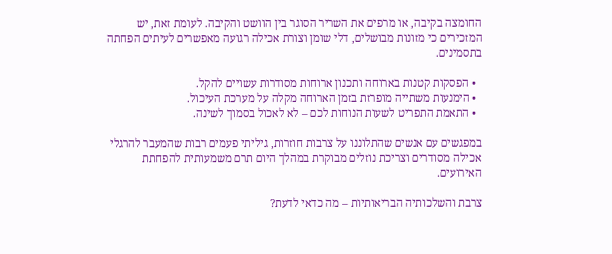החומצה בקיבה, או מרפים את השריר הסוגר בין הוושט והקיבה. לעומת זאת, יש המזכירים כי מזונות מבושלים, דלי שומן וצורת אכילה רגועה מאפשרים לעיתים הפחתה בתסמינים.

  • הפסקות קטנות בארוחה ותכנון ארוחות מסודרות עשויים להקל.
  • הימנעות משתייה מופרזת בזמן הארוחה מקלה על מערכת העיכול.
  • התאמת התפריט לשעות הנוחות לכם – לא לאכול בסמוך לשינה.

במפגשים עם אנשים שהתלוננו על צרבות חוזרות, גיליתי פעמים רבות שהמעבר להרגלי אכילה מסודרים וצריכת נוזלים מבוקרת במהלך היום תרם משמעותית להפחתת האירועים.

צרבת והשלכותיה הבריאותיות – מה כדאי לדעת?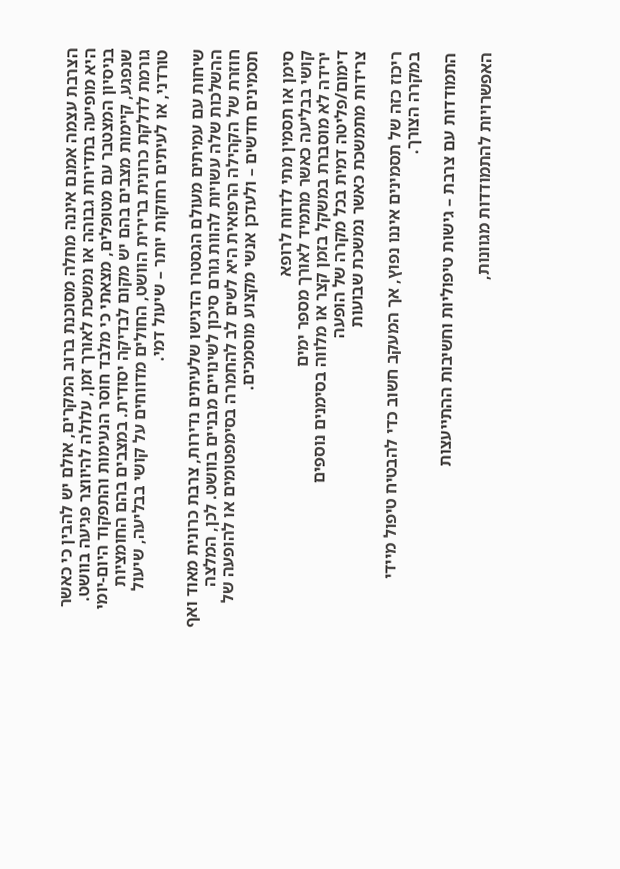הצרבת עצמה אמנם איננה מחלה מסוכנת ברוב המקרים, אולם יש להבין כי כאשר היא מופיעה בתדירות גבוהה או נמשכת לאורך זמן, עלולה להיווצר פגיעה בוושט. בניסיון המצטבר עם מטופלים, מצאתי כי מלבד חוסר הנעימות והתפקוד היום-יומי שנפגע, קיימות מצבים בהם יש מקום לבדיקה יסודית. במצבים בהם החומציות גורמת לדלקת כרונית ברירית הוושט, החולים מדווחים על קושי בבליעה, שיעול טורדני, או לעיתים רחוקות יותר – שיעול דמי.

שיחות עם עמיתים מעולם הגסטרו הדגישו שלעיתים נדירות, צרבת כרונית מאוד ואף ההשלכות שלה עשויות להוות גורם סיכון לשינויים מבניים בוושט. לכן, המלצה חוזרת של הקהילה הרפואית היא לשים לב להחמרה בסימפטומים או להופעה של תסמינים חדשים – ולעדכן אנשי מקצוע מוסמכים.

סימן או תסמין מתי לדווח לרופא
קושי בבליעה כאשר מתמיד לאורך מספר ימים
ירידה לא מוסברת במשקל בזמן קצר או מלווה בסימנים נוספים
דימום/פליטה דמית בכל מקרה של הופעה
צרידות מתמשכת כאשר נמשכת שבועות

ריכוז כזה של תסמינים איננו נפוץ, אך המעקב חשוב כדי להבטיח טיפול מיידי במקרה הצורך.

התמודדות עם צרבת – גישות טיפוליות וחשיבות ההתייעצות

האפשרויות להתמודדות מגוונות,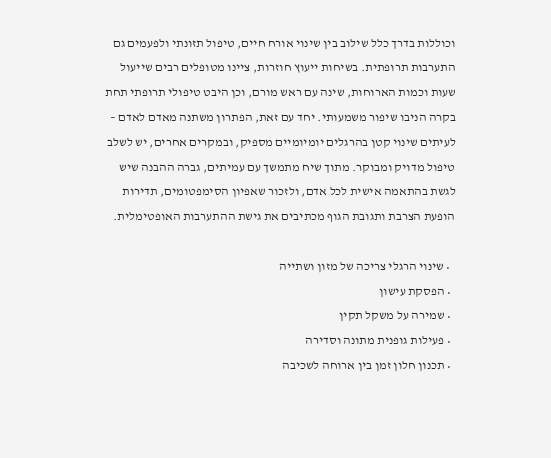וכוללות בדרך כלל שילוב בין שינוי אורח חיים, טיפול תזונתי ולפעמים גם התערבות תרופתית. בשיחות ייעוץ חוזרות, ציינו מטופלים רבים שייעול שעות וכמות הארוחות, שינה עם ראש מורם, וכן היבט טיפולי תרופתי תחת בקרה הניבו שיפור משמעותי. יחד עם זאת, הפתרון משתנה מאדם לאדם – לעיתים שינוי קטן בהרגלים יומיומיים מספיק, ובמקרים אחרים, יש לשלב טיפול מדויק ומבוקר. מתוך שיח מתמשך עם עמיתים, גברה ההבנה שיש לגשת בהתאמה אישית לכל אדם, ולזכור שאפיון הסימפטומים, תדירות הופעת הצרבת ותגובת הגוף מכתיבים את גישת ההתערבות האופטימלית.

  • שינוי הרגלי צריכה של מזון ושתייה
  • הפסקת עישון
  • שמירה על משקל תקין
  • פעילות גופנית מתונה וסדירה
  • תכנון חלון זמן בין ארוחה לשכיבה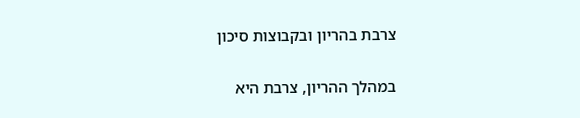צרבת בהריון ובקבוצות סיכון

במהלך ההריון, צרבת היא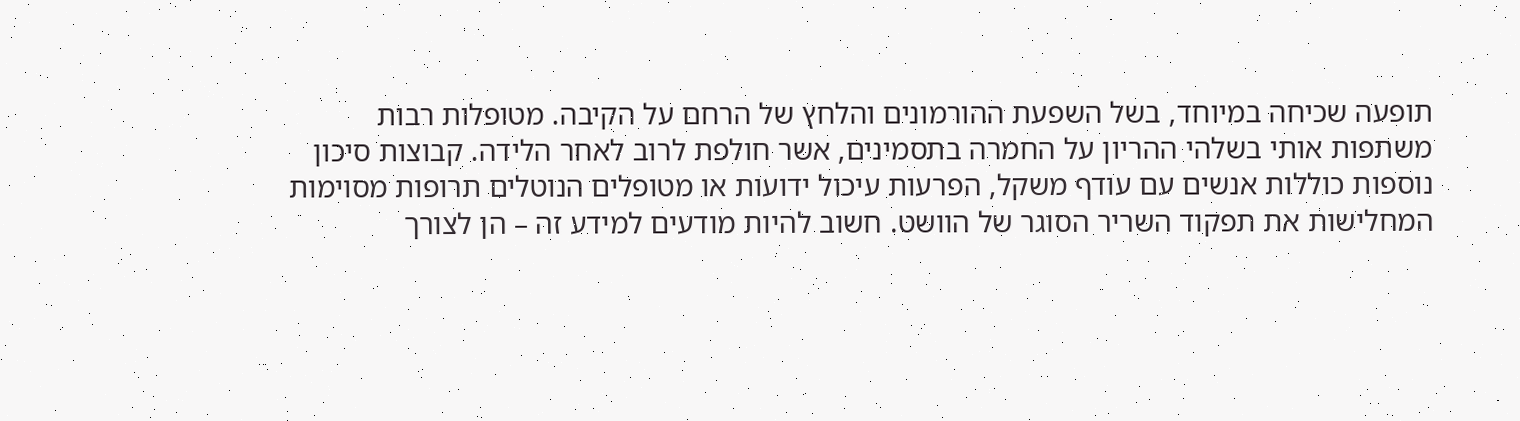תופעה שכיחה במיוחד, בשל השפעת ההורמונים והלחץ של הרחם על הקיבה. מטופלות רבות משתפות אותי בשלהי ההריון על החמרה בתסמינים, אשר חולפת לרוב לאחר הלידה. קבוצות סיכון נוספות כוללות אנשים עם עודף משקל, הפרעות עיכול ידועות או מטופלים הנוטלים תרופות מסוימות המחלישות את תפקוד השריר הסוגר של הוושט. חשוב להיות מודעים למידע זה – הן לצורך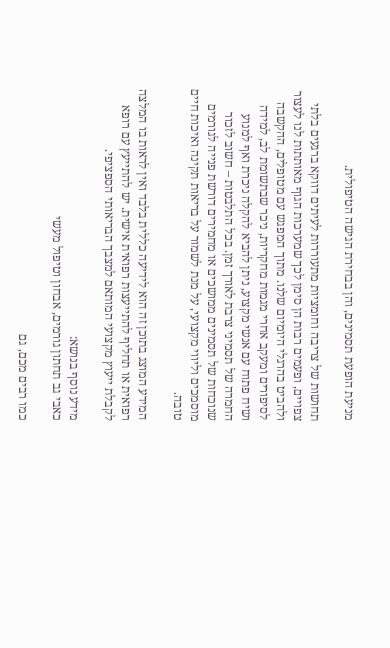מניעת הופעת תסמינים, והן בבחירת הגישה הטיפולית.

תחושות של צריבה וחומציות מתעוררות לעיתים דווקא ברגעים בלתי צפויים, ופעמים רבות הן סימן לכך שמערכות הגוף מאותתות לנו לעצור ולהביט בהרגלי היומיום שלנו. מתוך המפגש עם מטופלים, ההקשבה לסיפורים ומעקב אחרי מגמות מחקריות, ניכר שבתשומת לב, למידה ושיח פתוח עם אנשי מקצוע, ניתן להביא להקלה ניכרת ואף למנוע החמרה של תסמיני צרבת לאורך זמן. בכל התלבטות – חשוב לזכור שנוכחות של תסמינים ממושכים או מחמירים דורשת פנייה לגורמים מוסמכים וליווי מקצועי, על מנת לשמור על בריאות תקינה ואיכות חיים טובה.

המידע המוצג בתוכן זה הוא לידיעה כללית בלבד ואין לראות בו המלצה רפואית או תחליף להתייעצות רפואית אישית. יש להתייעץ עם רופא לקבלת ייעוץ מקצועי המותאם למצבך הבריאותי הספציפי.

מידע נוסף בנושא:
כאבי גב תחתון גורמים, אבחון וטיפול מעשי

כמו רבים מכם, גם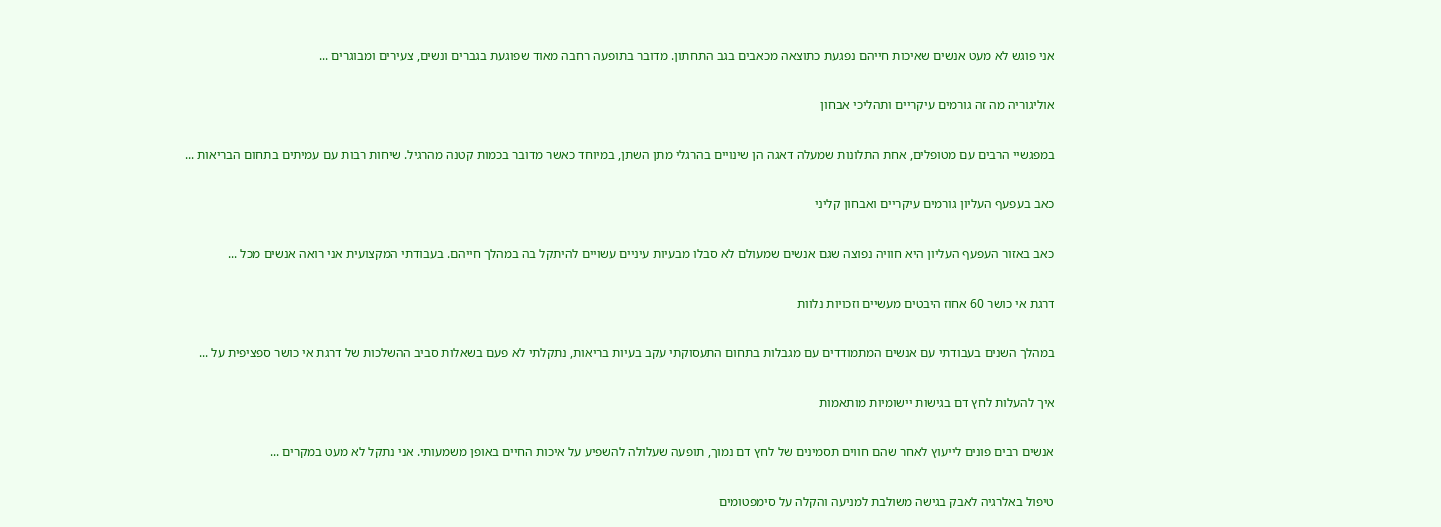אני פוגש לא מעט אנשים שאיכות חייהם נפגעת כתוצאה מכאבים בגב התחתון. מדובר בתופעה רחבה מאוד שפוגעת בגברים ונשים, צעירים ומבוגרים ...

אוליגוריה מה זה גורמים עיקריים ותהליכי אבחון

במפגשיי הרבים עם מטופלים, אחת התלונות שמעלה דאגה הן שינויים בהרגלי מתן השתן, במיוחד כאשר מדובר בכמות קטנה מהרגיל. שיחות רבות עם עמיתים בתחום הבריאות ...

כאב בעפעף העליון גורמים עיקריים ואבחון קליני

כאב באזור העפעף העליון היא חוויה נפוצה שגם אנשים שמעולם לא סבלו מבעיות עיניים עשויים להיתקל בה במהלך חייהם. בעבודתי המקצועית אני רואה אנשים מכל ...

דרגת אי כושר 60 אחוז היבטים מעשיים וזכויות נלוות

במהלך השנים בעבודתי עם אנשים המתמודדים עם מגבלות בתחום התעסוקתי עקב בעיות בריאות, נתקלתי לא פעם בשאלות סביב ההשלכות של דרגת אי כושר ספציפית על ...

איך להעלות לחץ דם בגישות יישומיות מותאמות

אנשים רבים פונים לייעוץ לאחר שהם חווים תסמינים של לחץ דם נמוך, תופעה שעלולה להשפיע על איכות החיים באופן משמעותי. אני נתקל לא מעט במקרים ...

טיפול באלרגיה לאבק בגישה משולבת למניעה והקלה על סימפטומים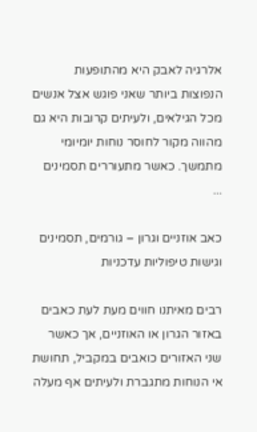אלרגיה לאבק היא מהתופעות הנפוצות ביותר שאני פוגש אצל אנשים מכל הגילאים, ולעיתים קרובות היא גם מהווה מקור לחוסר נוחות יומיומי מתמשך. כאשר מתעוררים תסמינים ...

כאב אוזניים וגרון – גורמים, תסמינים וגישות טיפוליות עדכניות

רבים מאיתנו חווים מעת לעת כאבים באזור הגרון או האוזניים, אך כאשר שני האזורים כואבים במקביל, תחושת אי הנוחות מתגברת ולעיתים אף מעלה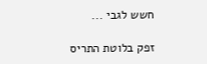חשש לגבי ...

זפק בלוטת התריס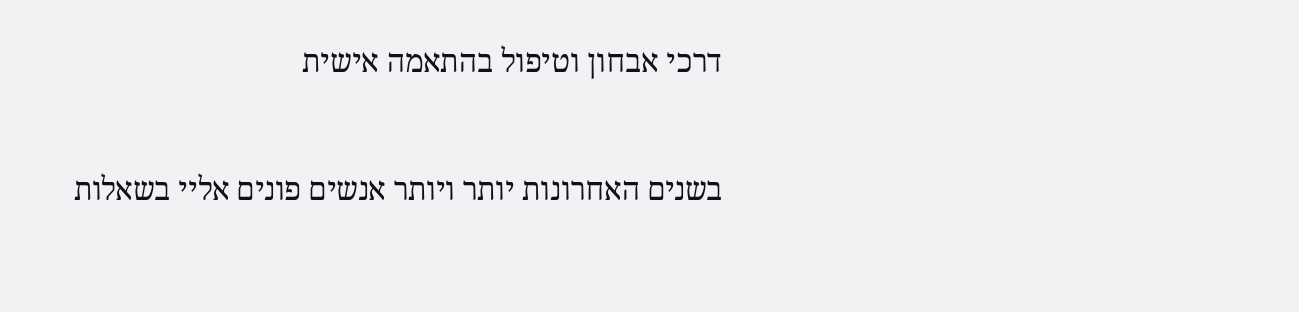דרכי אבחון וטיפול בהתאמה אישית

בשנים האחרונות יותר ויותר אנשים פונים אליי בשאלות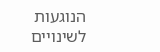הנוגעות לשינויים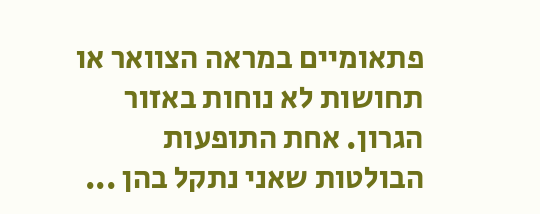פתאומיים במראה הצוואר או תחושות לא נוחות באזור הגרון. אחת התופעות הבולטות שאני נתקל בהן ...